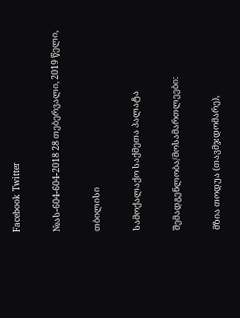Facebook Twitter

№ას-604-604-2018 28 თებერვალი, 2019 წელი,

თბილისი

სამოქალაქო საქმეთა პალატა

შემადგენლობა/მოსამართლეები:

მზია თოდუა (თავმჯდომარე),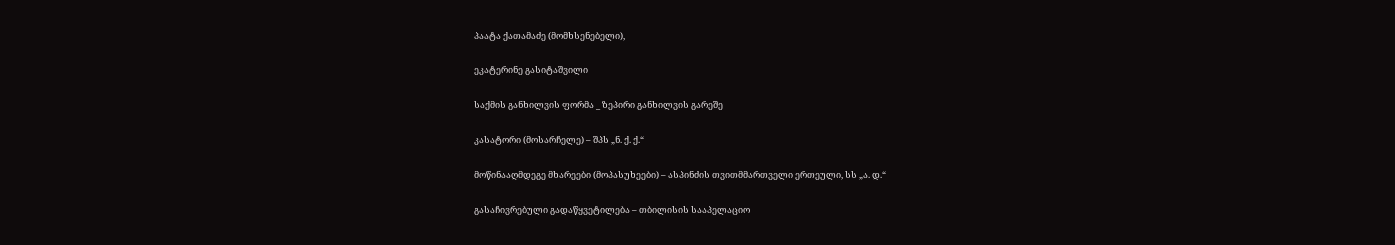პაატა ქათამაძე (მომხსენებელი),

ეკატერინე გასიტაშვილი

საქმის განხილვის ფორმა _ ზეპირი განხილვის გარეშე

კასატორი (მოსარჩელე) – შპს „ნ. ქ. ქ.“

მოწინააღმდეგე მხარეები (მოპასუხეები) – ასპინძის თვითმმართველი ერთეული, სს „ა. დ.“

გასაჩივრებული გადაწყვეტილება – თბილისის სააპელაციო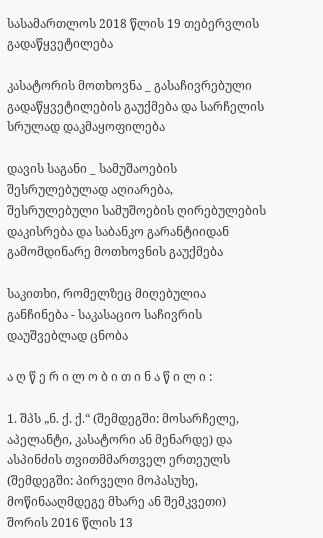სასამართლოს 2018 წლის 19 თებერვლის გადაწყვეტილება

კასატორის მოთხოვნა _ გასაჩივრებული გადაწყვეტილების გაუქმება და სარჩელის სრულად დაკმაყოფილება

დავის საგანი _ სამუშაოების შესრულებულად აღიარება, შესრულებული სამუშოების ღირებულების დაკისრება და საბანკო გარანტიიდან გამომდინარე მოთხოვნის გაუქმება

საკითხი, რომელზეც მიღებულია განჩინება - საკასაციო საჩივრის დაუშვებლად ცნობა

ა ღ წ ე რ ი ლ ო ბ ი თ ი ნ ა წ ი ლ ი :

1. შპს „ნ. ქ. ქ.“ (შემდეგში: მოსარჩელე, აპელანტი, კასატორი ან მენარდე) და ასპინძის თვითმმართველ ერთეულს (შემდეგში: პირველი მოპასუხე, მოწინააღმდეგე მხარე ან შემკვეთი) შორის 2016 წლის 13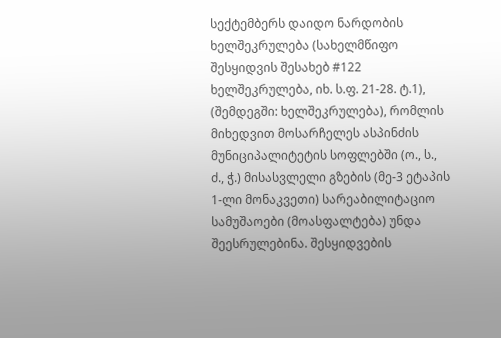სექტემბერს დაიდო ნარდობის ხელშეკრულება (სახელმწიფო შესყიდვის შესახებ #122 ხელშეკრულება, იხ. ს.ფ. 21-28. ტ.1), (შემდეგში: ხელშეკრულება), რომლის მიხედვით მოსარჩელეს ასპინძის მუნიციპალიტეტის სოფლებში (ო., ს., ძ., ჭ.) მისასვლელი გზების (მე-3 ეტაპის 1-ლი მონაკვეთი) სარეაბილიტაციო სამუშაოები (მოასფალტება) უნდა შეესრულებინა. შესყიდვების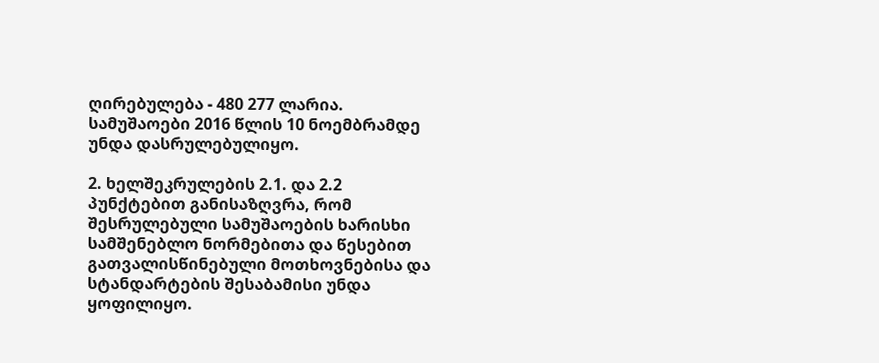ღირებულება - 480 277 ლარია. სამუშაოები 2016 წლის 10 ნოემბრამდე უნდა დასრულებულიყო.

2. ხელშეკრულების 2.1. და 2.2 პუნქტებით განისაზღვრა, რომ შესრულებული სამუშაოების ხარისხი სამშენებლო ნორმებითა და წესებით გათვალისწინებული მოთხოვნებისა და სტანდარტების შესაბამისი უნდა ყოფილიყო.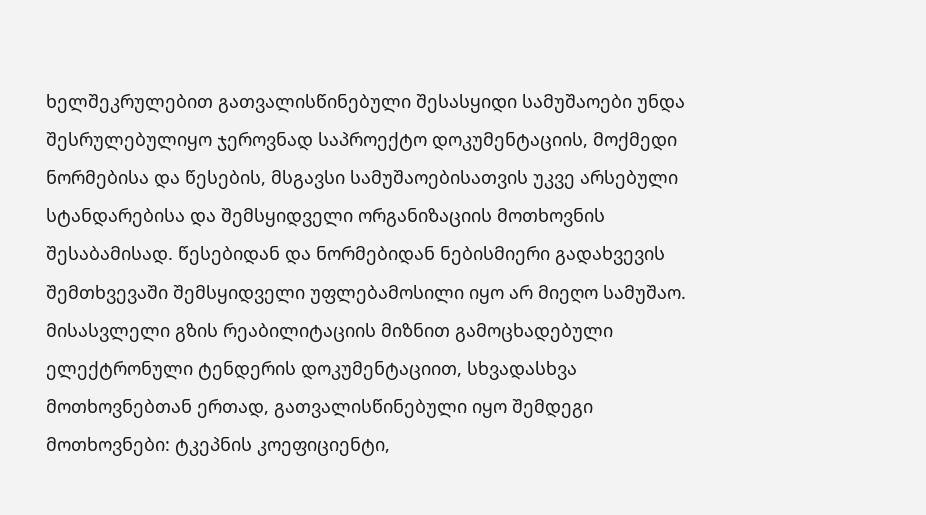ხელშეკრულებით გათვალისწინებული შესასყიდი სამუშაოები უნდა შესრულებულიყო ჯეროვნად საპროექტო დოკუმენტაციის, მოქმედი ნორმებისა და წესების, მსგავსი სამუშაოებისათვის უკვე არსებული სტანდარებისა და შემსყიდველი ორგანიზაციის მოთხოვნის შესაბამისად. წესებიდან და ნორმებიდან ნებისმიერი გადახვევის შემთხვევაში შემსყიდველი უფლებამოსილი იყო არ მიეღო სამუშაო. მისასვლელი გზის რეაბილიტაციის მიზნით გამოცხადებული ელექტრონული ტენდერის დოკუმენტაციით, სხვადასხვა მოთხოვნებთან ერთად, გათვალისწინებული იყო შემდეგი მოთხოვნები: ტკეპნის კოეფიციენტი,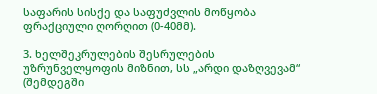საფარის სისქე და საფუძვლის მოწყობა ფრაქციული ღორღით (0-40მმ).

3. ხელშეკრულების შესრულების უზრუნველყოფის მიზნით, სს „არდი დაზღვევამ“ (შემდეგში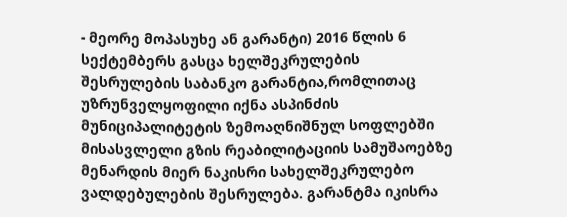- მეორე მოპასუხე ან გარანტი) 2016 წლის 6 სექტემბერს გასცა ხელშეკრულების შესრულების საბანკო გარანტია,რომლითაც უზრუნველყოფილი იქნა ასპინძის მუნიციპალიტეტის ზემოაღნიშნულ სოფლებში მისასვლელი გზის რეაბილიტაციის სამუშაოებზე მენარდის მიერ ნაკისრი სახელშეკრულებო ვალდებულების შესრულება. გარანტმა იკისრა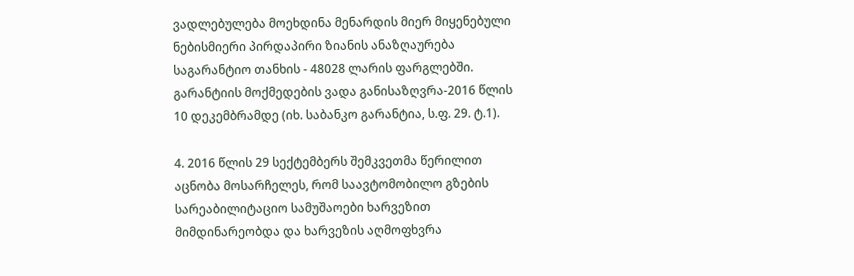ვადლებულება მოეხდინა მენარდის მიერ მიყენებული ნებისმიერი პირდაპირი ზიანის ანაზღაურება საგარანტიო თანხის - 48028 ლარის ფარგლებში. გარანტიის მოქმედების ვადა განისაზღვრა-2016 წლის 10 დეკემბრამდე (იხ. საბანკო გარანტია, ს.ფ. 29. ტ.1).

4. 2016 წლის 29 სექტემბერს შემკვეთმა წერილით აცნობა მოსარჩელეს, რომ საავტომობილო გზების სარეაბილიტაციო სამუშაოები ხარვეზით მიმდინარეობდა და ხარვეზის აღმოფხვრა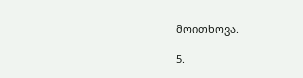მოითხოვა.

5.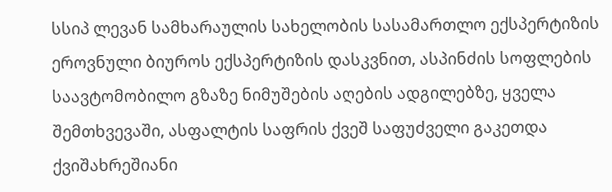სსიპ ლევან სამხარაულის სახელობის სასამართლო ექსპერტიზის ეროვნული ბიუროს ექსპერტიზის დასკვნით, ასპინძის სოფლების საავტომობილო გზაზე ნიმუშების აღების ადგილებზე, ყველა შემთხვევაში, ასფალტის საფრის ქვეშ საფუძველი გაკეთდა ქვიშახრეშიანი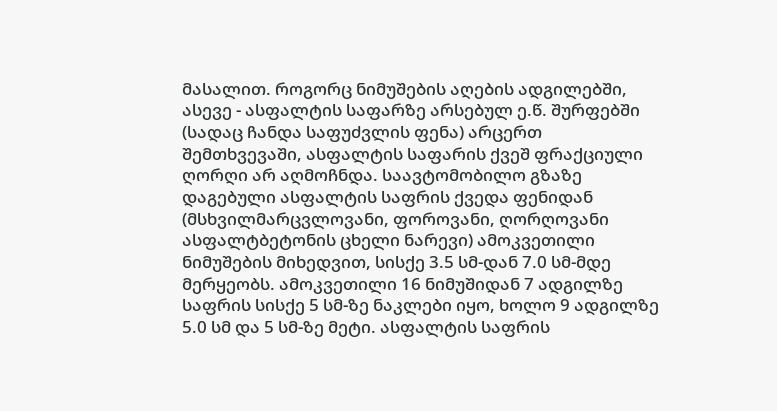მასალით. როგორც ნიმუშების აღების ადგილებში, ასევე - ასფალტის საფარზე არსებულ ე.წ. შურფებში (სადაც ჩანდა საფუძვლის ფენა) არცერთ შემთხვევაში, ასფალტის საფარის ქვეშ ფრაქციული ღორღი არ აღმოჩნდა. საავტომობილო გზაზე დაგებული ასფალტის საფრის ქვედა ფენიდან (მსხვილმარცვლოვანი, ფოროვანი, ღორღოვანი ასფალტბეტონის ცხელი ნარევი) ამოკვეთილი ნიმუშების მიხედვით, სისქე 3.5 სმ-დან 7.0 სმ-მდე მერყეობს. ამოკვეთილი 16 ნიმუშიდან 7 ადგილზე საფრის სისქე 5 სმ-ზე ნაკლები იყო, ხოლო 9 ადგილზე 5.0 სმ და 5 სმ-ზე მეტი. ასფალტის საფრის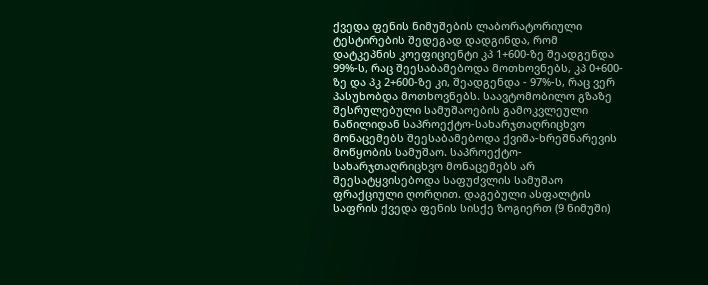ქვედა ფენის ნიმუშების ლაბორატორიული ტესტირების შედეგად დადგინდა, რომ დატკეპნის კოეფიციენტი კპ 1+600-ზე შეადგენდა 99%-ს, რაც შეესაბამებოდა მოთხოვნებს, კპ 0+600-ზე და პკ 2+600-ზე კი, შეადგენდა - 97%-ს, რაც ვერ პასუხობდა მოთხოვნებს. საავტომობილო გზაზე შესრულებული სამუშაოების გამოკვლეული ნაწილიდან საპროექტო-სახარჯთაღრიცხვო მონაცემებს შეესაბამებოდა ქვიშა-ხრეშნარევის მოწყობის სამუშაო. საპროექტო-სახარჯთაღრიცხვო მონაცემებს არ შეესატყვისებოდა საფუძვლის სამუშაო ფრაქციული ღორღით. დაგებული ასფალტის საფრის ქვედა ფენის სისქე ზოგიერთ (9 ნიმუში)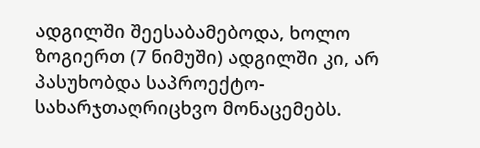ადგილში შეესაბამებოდა, ხოლო ზოგიერთ (7 ნიმუში) ადგილში კი, არ პასუხობდა საპროექტო-სახარჯთაღრიცხვო მონაცემებს.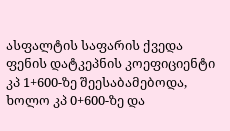ასფალტის საფარის ქვედა ფენის დატკეპნის კოეფიციენტი კპ 1+600-ზე შეესაბამებოდა, ხოლო კპ 0+600-ზე და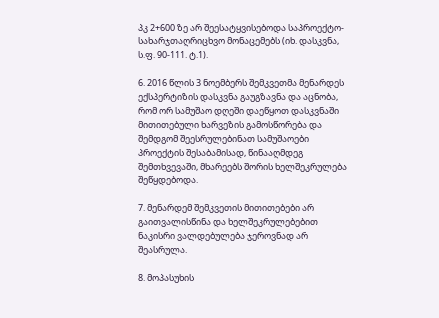პკ 2+600 ზე არ შეესატყვისებოდა საპროექტო-სახარჯთაღრიცხვო მონაცემებს (იხ. დასკვნა, ს.ფ. 90-111. ტ.1).

6. 2016 წლის 3 ნოემბერს შემკვეთმა მენარდეს ექსპერტიზის დასკვნა გაუგზავნა და აცნობა, რომ ორ სამუშაო დღეში დაეწყოთ დასკვნაში მითითებული ხარვეზის გამოსწორება და შემდგომ შეესრულებინათ სამუშაოები პროექტის შესაბამისად, წინააღმდეგ შემთხვევაში, მხარეებს შორის ხელშეკრულება შეწყდებოდა.

7. მენარდემ შემკვეთის მითითებები არ გაითვალისწინა და ხელშეკრულებებით ნაკისრი ვალდებულება ჯეროვნად არ შეასრულა.

8. მოპასუხის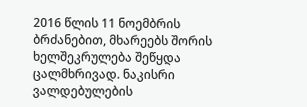2016 წლის 11 ნოემბრის ბრძანებით, მხარეებს შორის ხელშეკრულება შეწყდა ცალმხრივად. ნაკისრი ვალდებულების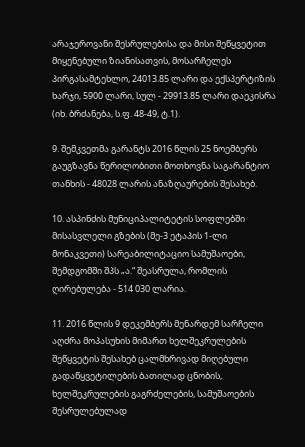არაჯეროვანი შესრულებისა და მისი შეწყვეტით მიყენებული ზიანისათვის, მოსარჩელეს პირგასამტეხლო, 24013.85 ლარი და ექსპერტიზის ხარჯი, 5900 ლარი, სულ - 29913.85 ლარი დაეკისრა (იხ. ბრძანება, ს.ფ. 48-49, ტ.1).

9. შემკვეთმა გარანტს 2016 წლის 25 ნოემბერს გაუგზავნა წერილობითი მოთხოვნა საგარანტიო თანხის - 48028 ლარის ანაზღაურების შესახებ.

10. ასპინძის მუნიციპალიტეტის სოფლებში მისასვლელი გზების (მე-3 ეტაპის 1-ლი მონაკვეთი) სარეაბილიტაციო სამუშაოები, შემდგომში შპს „ა.“ შეასრულა, რომლის ღირებულება - 514 030 ლარია.

11. 2016 წლის 9 დეკემბერს მენარდემ სარჩელი აღძრა მოპასუხის მიმართ ხელშეკრულების შეწყვეტის შესახებ ცალმხრივად მიღებული გადაწყვეტილების ბათილად ცნობის, ხელშეკრულების გაგრძელების, სამუშაოების შესრულებულად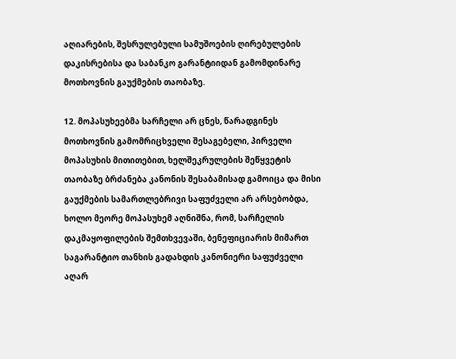აღიარების, შესრულებული სამუშოების ღირებულების დაკისრებისა და საბანკო გარანტიიდან გამომდინარე მოთხოვნის გაუქმების თაობაზე.

12. მოპასუხეებმა სარჩელი არ ცნეს, წარადგინეს მოთხოვნის გამომრიცხველი შესაგებელი, პირველი მოპასუხის მითითებით, ხელშეკრულების შეწყვეტის თაობაზე ბრძანება კანონის შესაბამისად გამოიცა და მისი გაუქმების სამართლებრივი საფუძველი არ არსებობდა, ხოლო მეორე მოპასუხემ აღნიშნა, რომ, სარჩელის დაკმაყოფილების შემთხვევაში, ბენეფიციარის მიმართ საგარანტიო თანხის გადახდის კანონიერი საფუძველი აღარ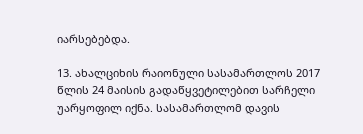იარსებებდა.

13. ახალციხის რაიონული სასამართლოს 2017 წლის 24 მაისის გადაწყვეტილებით სარჩელი უარყოფილ იქნა. სასამართლომ დავის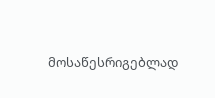მოსაწესრიგებლად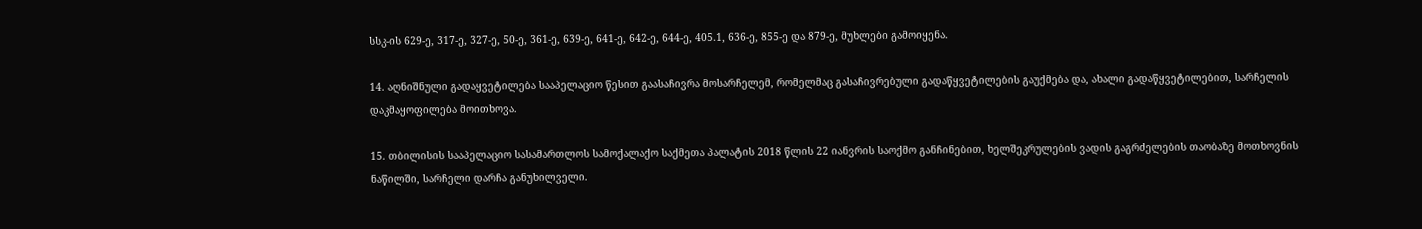სსკ-ის 629-ე, 317-ე, 327-ე, 50-ე, 361-ე, 639-ე, 641-ე, 642-ე, 644-ე, 405.1, 636-ე, 855-ე და 879-ე, მუხლები გამოიყენა.

14. აღნიშნული გადაყვეტილება სააპელაციო წესით გაასაჩივრა მოსარჩელემ, რომელმაც გასაჩივრებული გადაწყვეტილების გაუქმება და, ახალი გადაწყვეტილებით, სარჩელის დაკმაყოფილება მოითხოვა.

15. თბილისის სააპელაციო სასამართლოს სამოქალაქო საქმეთა პალატის 2018 წლის 22 იანვრის საოქმო განჩინებით, ხელშეკრულების ვადის გაგრძელების თაობაზე მოთხოვნის ნაწილში, სარჩელი დარჩა განუხილველი.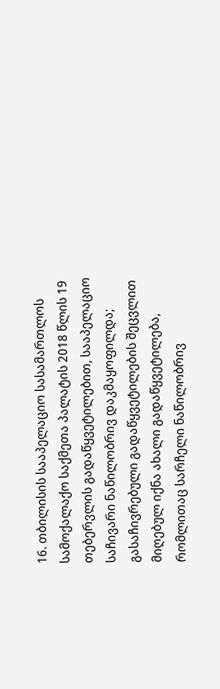16. თბილისის სააპელაციო სასამართლოს სამოქალაქო საქმეთა პალატის 2018 წლის 19 თებერვლის გადაწყვეტილებით, სააპელაციო საჩივარი ნაწილობრივ დაკმაყოფილდა; გასაჩივრებული გადაწყვეტილების შეცვლით მიღებულ იქნა ახალი გადაწყვეტილება, რომლითაც სარჩელი ნაწილობრივ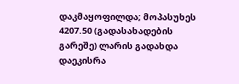დაკმაყოფილდა; მოპასუხეს 4207.50 (გადასახადების გარეშე) ლარის გადახდა დაეკისრა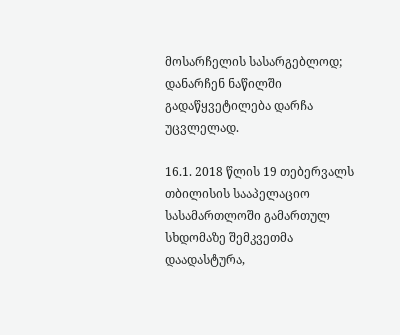მოსარჩელის სასარგებლოდ; დანარჩენ ნაწილში გადაწყვეტილება დარჩა უცვლელად.

16.1. 2018 წლის 19 თებერვალს თბილისის სააპელაციო სასამართლოში გამართულ სხდომაზე შემკვეთმა დაადასტურა,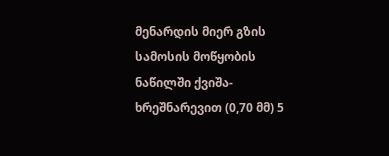მენარდის მიერ გზის სამოსის მოწყობის ნაწილში ქვიშა-ხრეშნარევით (0,70 მმ) 5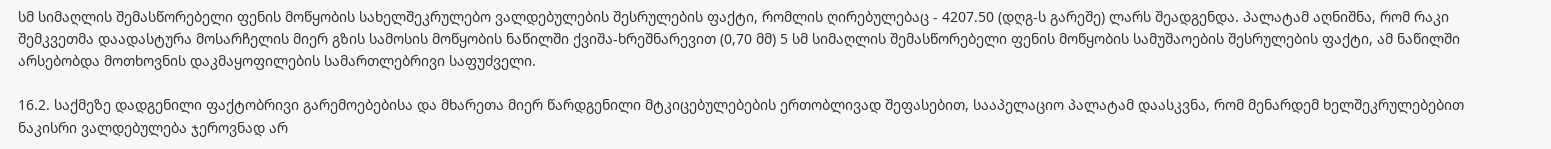სმ სიმაღლის შემასწორებელი ფენის მოწყობის სახელშეკრულებო ვალდებულების შესრულების ფაქტი, რომლის ღირებულებაც - 4207.50 (დღგ-ს გარეშე) ლარს შეადგენდა. პალატამ აღნიშნა, რომ რაკი შემკვეთმა დაადასტურა მოსარჩელის მიერ გზის სამოსის მოწყობის ნაწილში ქვიშა-ხრეშნარევით (0,70 მმ) 5 სმ სიმაღლის შემასწორებელი ფენის მოწყობის სამუშაოების შესრულების ფაქტი, ამ ნაწილში არსებობდა მოთხოვნის დაკმაყოფილების სამართლებრივი საფუძველი.

16.2. საქმეზე დადგენილი ფაქტობრივი გარემოებებისა და მხარეთა მიერ წარდგენილი მტკიცებულებების ერთობლივად შეფასებით, სააპელაციო პალატამ დაასკვნა, რომ მენარდემ ხელშეკრულებებით ნაკისრი ვალდებულება ჯეროვნად არ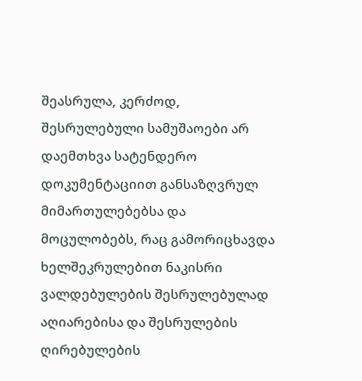შეასრულა, კერძოდ, შესრულებული სამუშაოები არ დაემთხვა სატენდერო დოკუმენტაციით განსაზღვრულ მიმართულებებსა და მოცულობებს, რაც გამორიცხავდა ხელშეკრულებით ნაკისრი ვალდებულების შესრულებულად აღიარებისა და შესრულების ღირებულების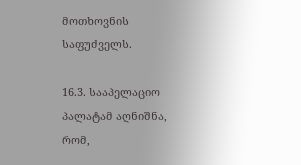მოთხოვნის საფუძველს.

16.3. სააპელაციო პალატამ აღნიშნა, რომ,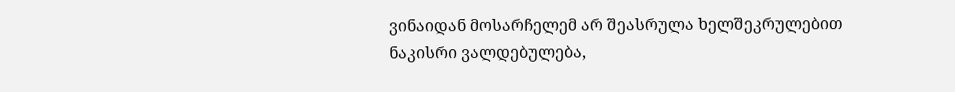ვინაიდან მოსარჩელემ არ შეასრულა ხელშეკრულებით ნაკისრი ვალდებულება,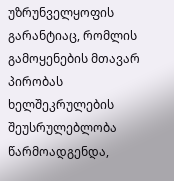უზრუნველყოფის გარანტიაც, რომლის გამოყენების მთავარ პირობას ხელშეკრულების შეუსრულებლობა წარმოადგენდა,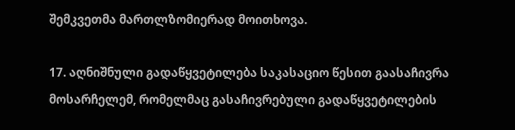შემკვეთმა მართლზომიერად მოითხოვა.

17. აღნიშნული გადაწყვეტილება საკასაციო წესით გაასაჩივრა მოსარჩელემ, რომელმაც გასაჩივრებული გადაწყვეტილების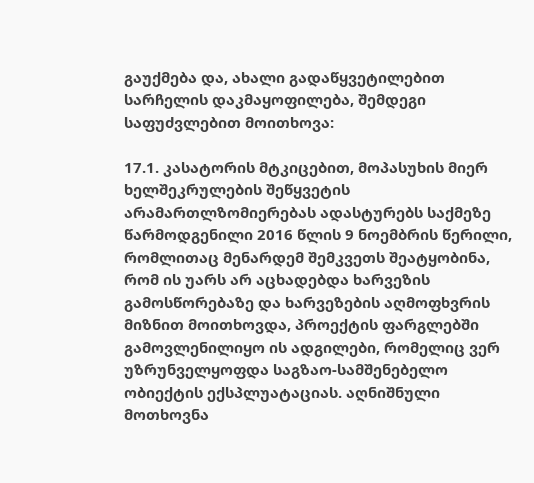გაუქმება და, ახალი გადაწყვეტილებით სარჩელის დაკმაყოფილება, შემდეგი საფუძვლებით მოითხოვა:

17.1. კასატორის მტკიცებით, მოპასუხის მიერ ხელშეკრულების შეწყვეტის არამართლზომიერებას ადასტურებს საქმეზე წარმოდგენილი 2016 წლის 9 ნოემბრის წერილი, რომლითაც მენარდემ შემკვეთს შეატყობინა, რომ ის უარს არ აცხადებდა ხარვეზის გამოსწორებაზე და ხარვეზების აღმოფხვრის მიზნით მოითხოვდა, პროექტის ფარგლებში გამოვლენილიყო ის ადგილები, რომელიც ვერ უზრუნველყოფდა საგზაო-სამშენებელო ობიექტის ექსპლუატაციას. აღნიშნული მოთხოვნა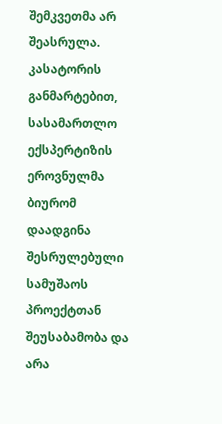შემკვეთმა არ შეასრულა. კასატორის განმარტებით, სასამართლო ექსპერტიზის ეროვნულმა ბიურომ დაადგინა შესრულებული სამუშაოს პროექტთან შეუსაბამობა და არა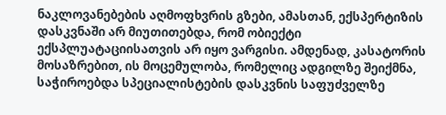ნაკლოვანებების აღმოფხვრის გზები, ამასთან, ექსპერტიზის დასკვნაში არ მიუთითებდა, რომ ობიექტი ექსპლუატაციისათვის არ იყო ვარგისი. ამდენად, კასატორის მოსაზრებით, ის მოცემულობა, რომელიც ადგილზე შეიქმნა, საჭიროებდა სპეციალისტების დასკვნის საფუძველზე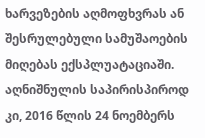ხარვეზების აღმოფხვრას ან შესრულებული სამუშაოების მიღებას ექსპლუატაციაში. აღნიშნულის საპირისპიროდ კი, 2016 წლის 24 ნოემბერს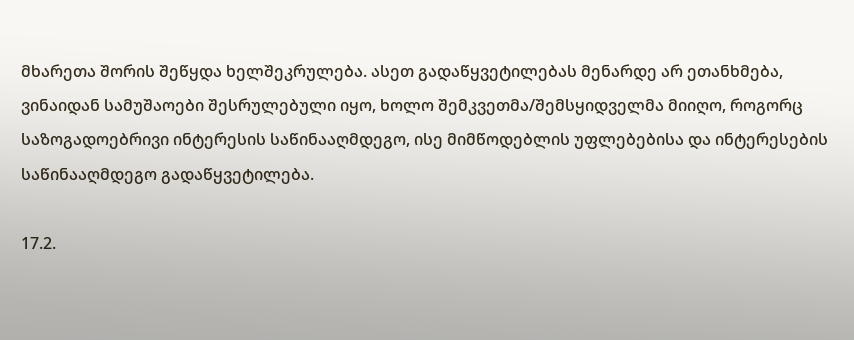მხარეთა შორის შეწყდა ხელშეკრულება. ასეთ გადაწყვეტილებას მენარდე არ ეთანხმება, ვინაიდან სამუშაოები შესრულებული იყო, ხოლო შემკვეთმა/შემსყიდველმა მიიღო, როგორც საზოგადოებრივი ინტერესის საწინააღმდეგო, ისე მიმწოდებლის უფლებებისა და ინტერესების საწინააღმდეგო გადაწყვეტილება.

17.2.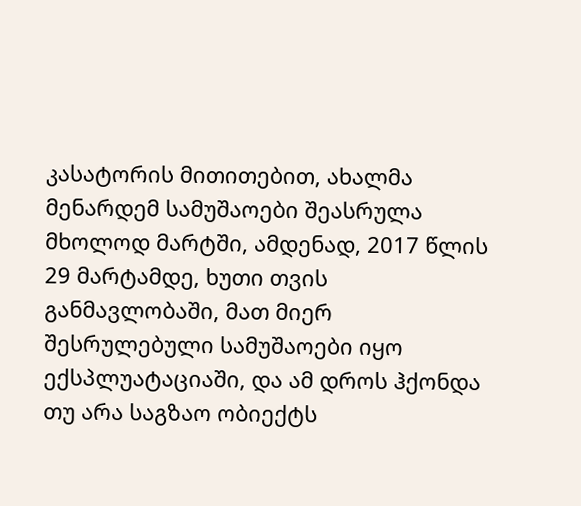კასატორის მითითებით, ახალმა მენარდემ სამუშაოები შეასრულა მხოლოდ მარტში, ამდენად, 2017 წლის 29 მარტამდე, ხუთი თვის განმავლობაში, მათ მიერ შესრულებული სამუშაოები იყო ექსპლუატაციაში, და ამ დროს ჰქონდა თუ არა საგზაო ობიექტს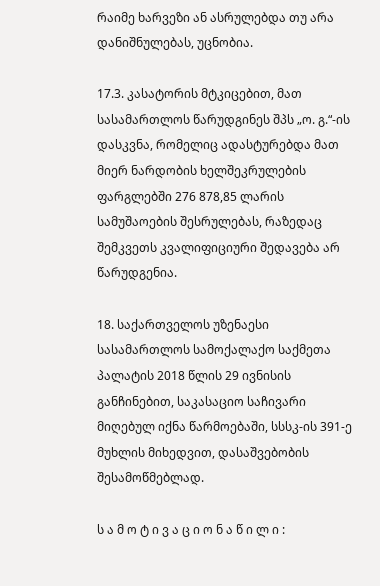რაიმე ხარვეზი ან ასრულებდა თუ არა დანიშნულებას, უცნობია.

17.3. კასატორის მტკიცებით, მათ სასამართლოს წარუდგინეს შპს „ო. გ.“-ის დასკვნა, რომელიც ადასტურებდა მათ მიერ ნარდობის ხელშეკრულების ფარგლებში 276 878,85 ლარის სამუშაოების შესრულებას, რაზედაც შემკვეთს კვალიფიციური შედავება არ წარუდგენია.

18. საქართველოს უზენაესი სასამართლოს სამოქალაქო საქმეთა პალატის 2018 წლის 29 ივნისის განჩინებით, საკასაციო საჩივარი მიღებულ იქნა წარმოებაში, სსსკ-ის 391-ე მუხლის მიხედვით, დასაშვებობის შესამოწმებლად.

ს ა მ ო ტ ი ვ ა ც ი ო ნ ა წ ი ლ ი :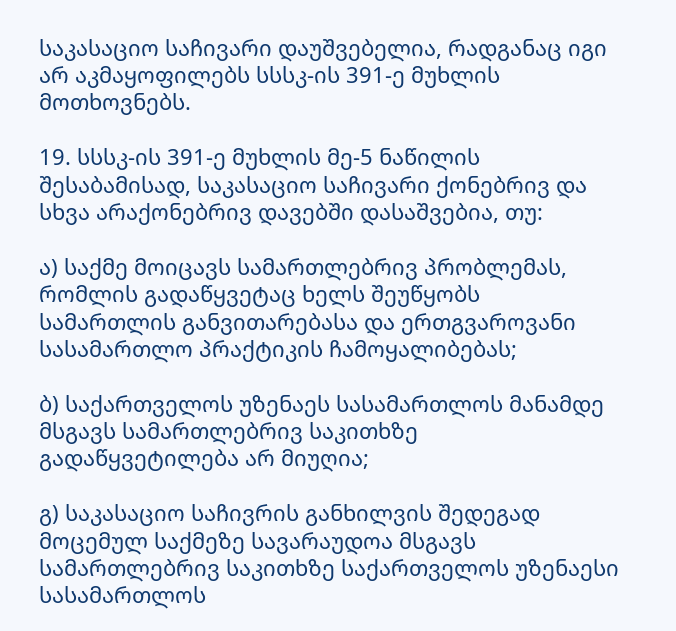საკასაციო საჩივარი დაუშვებელია, რადგანაც იგი არ აკმაყოფილებს სსსკ-ის 391-ე მუხლის მოთხოვნებს.

19. სსსკ-ის 391-ე მუხლის მე-5 ნაწილის შესაბამისად, საკასაციო საჩივარი ქონებრივ და სხვა არაქონებრივ დავებში დასაშვებია, თუ:

ა) საქმე მოიცავს სამართლებრივ პრობლემას, რომლის გადაწყვეტაც ხელს შეუწყობს სამართლის განვითარებასა და ერთგვაროვანი სასამართლო პრაქტიკის ჩამოყალიბებას;

ბ) საქართველოს უზენაეს სასამართლოს მანამდე მსგავს სამართლებრივ საკითხზე გადაწყვეტილება არ მიუღია;

გ) საკასაციო საჩივრის განხილვის შედეგად მოცემულ საქმეზე სავარაუდოა მსგავს სამართლებრივ საკითხზე საქართველოს უზენაესი სასამართლოს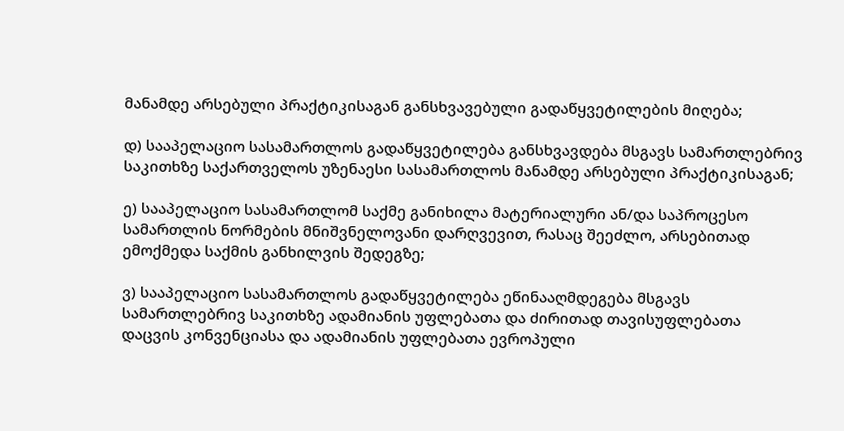მანამდე არსებული პრაქტიკისაგან განსხვავებული გადაწყვეტილების მიღება;

დ) სააპელაციო სასამართლოს გადაწყვეტილება განსხვავდება მსგავს სამართლებრივ საკითხზე საქართველოს უზენაესი სასამართლოს მანამდე არსებული პრაქტიკისაგან;

ე) სააპელაციო სასამართლომ საქმე განიხილა მატერიალური ან/და საპროცესო სამართლის ნორმების მნიშვნელოვანი დარღვევით, რასაც შეეძლო, არსებითად ემოქმედა საქმის განხილვის შედეგზე;

ვ) სააპელაციო სასამართლოს გადაწყვეტილება ეწინააღმდეგება მსგავს სამართლებრივ საკითხზე ადამიანის უფლებათა და ძირითად თავისუფლებათა დაცვის კონვენციასა და ადამიანის უფლებათა ევროპული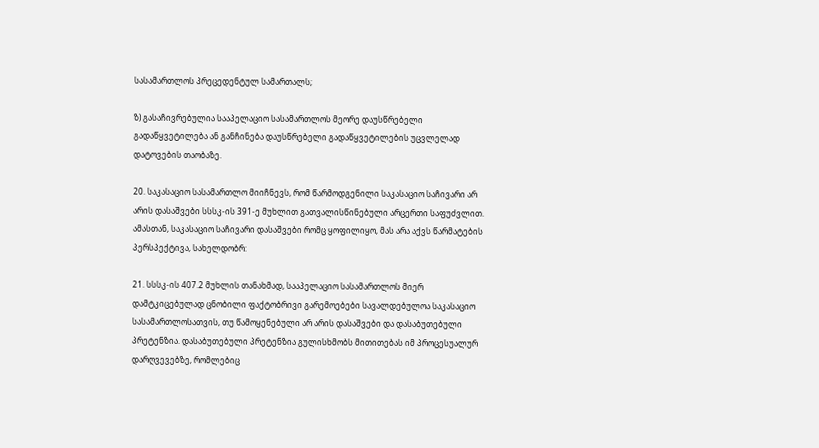სასამართლოს პრეცედენტულ სამართალს;

ზ) გასაჩივრებულია სააპელაციო სასამართლოს მეორე დაუსწრებელი გადაწყვეტილება ან განჩინება დაუსწრებელი გადაწყვეტილების უცვლელად დატოვების თაობაზე.

20. საკასაციო სასამართლო მიიჩნევს, რომ წარმოდგენილი საკასაციო საჩივარი არ არის დასაშვები სსსკ-ის 391-ე მუხლით გათვალისწინებული არცერთი საფუძვლით. ამასთან, საკასაციო საჩივარი დასაშვები რომც ყოფილიყო, მას არა აქვს წარმატების პერსპექტივა, სახელდობრ:

21. სსსკ-ის 407.2 მუხლის თანახმად, სააპელაციო სასამართლოს მიერ დამტკიცებულად ცნობილი ფაქტობრივი გარემოებები სავალდებულოა საკასაციო სასამართლოსათვის, თუ წამოყენებული არ არის დასაშვები და დასაბუთებული პრეტენზია. დასაბუთებული პრეტენზია გულისხმობს მითითებას იმ პროცესუალურ დარღვევებზე, რომლებიც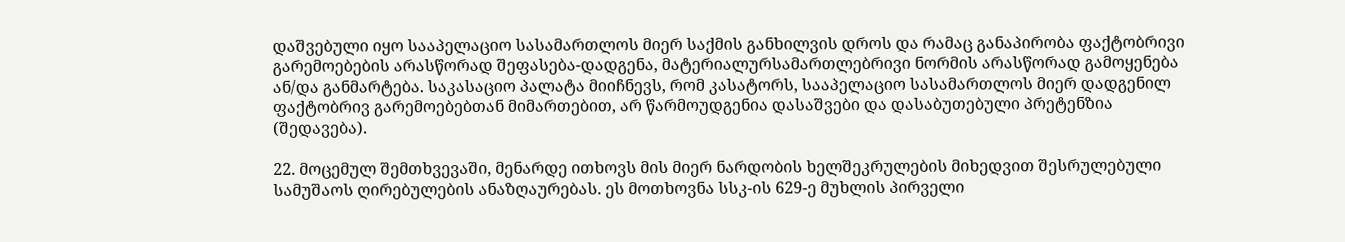დაშვებული იყო სააპელაციო სასამართლოს მიერ საქმის განხილვის დროს და რამაც განაპირობა ფაქტობრივი გარემოებების არასწორად შეფასება-დადგენა, მატერიალურსამართლებრივი ნორმის არასწორად გამოყენება ან/და განმარტება. საკასაციო პალატა მიიჩნევს, რომ კასატორს, სააპელაციო სასამართლოს მიერ დადგენილ ფაქტობრივ გარემოებებთან მიმართებით, არ წარმოუდგენია დასაშვები და დასაბუთებული პრეტენზია (შედავება).

22. მოცემულ შემთხვევაში, მენარდე ითხოვს მის მიერ ნარდობის ხელშეკრულების მიხედვით შესრულებული სამუშაოს ღირებულების ანაზღაურებას. ეს მოთხოვნა სსკ-ის 629-ე მუხლის პირველი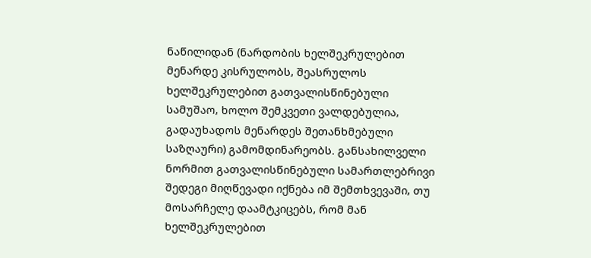ნაწილიდან (ნარდობის ხელშეკრულებით მენარდე კისრულობს, შეასრულოს ხელშეკრულებით გათვალისწინებული სამუშაო, ხოლო შემკვეთი ვალდებულია, გადაუხადოს მენარდეს შეთანხმებული საზღაური) გამომდინარეობს. განსახილველი ნორმით გათვალისწინებული სამართლებრივი შედეგი მიღწევადი იქნება იმ შემთხვევაში, თუ მოსარჩელე დაამტკიცებს, რომ მან ხელშეკრულებით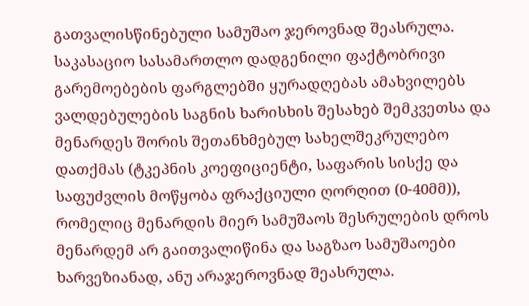გათვალისწინებული სამუშაო ჯეროვნად შეასრულა. საკასაციო სასამართლო დადგენილი ფაქტობრივი გარემოებების ფარგლებში ყურადღებას ამახვილებს ვალდებულების საგნის ხარისხის შესახებ შემკვეთსა და მენარდეს შორის შეთანხმებულ სახელშეკრულებო დათქმას (ტკეპნის კოეფიციენტი, საფარის სისქე და საფუძვლის მოწყობა ფრაქციული ღორღით (0-40მმ)), რომელიც მენარდის მიერ სამუშაოს შესრულების დროს მენარდემ არ გაითვალიწინა და საგზაო სამუშაოები ხარვეზიანად, ანუ არაჯეროვნად შეასრულა.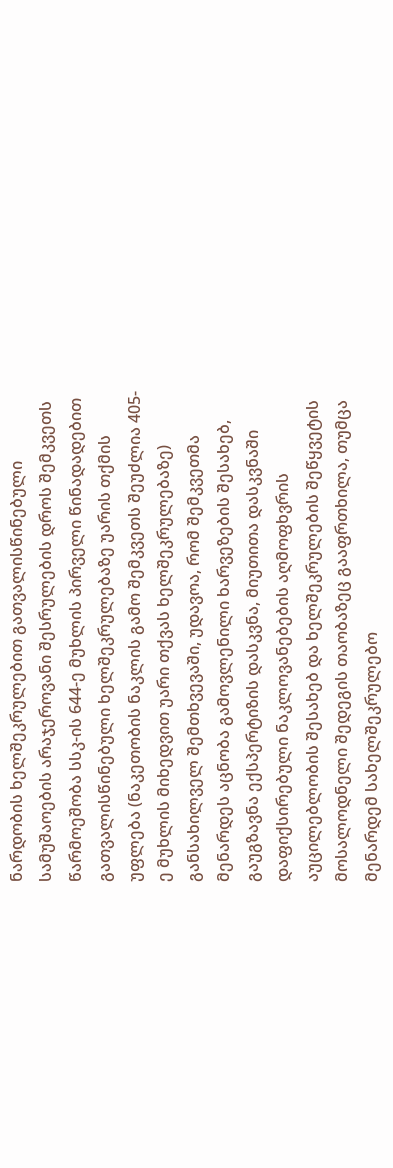ნარდობის ხელშეკრულებით გათვალისწინებული სამუშაოების არაჯეროვანი შესრულების დროს შემკვეთს წარმოეშობა სსკ-ის 644-ე მუხლის პირველი წინადადებით გათვალისწინებული ხელშეკრულებაზე უარის თქმის უფლება (ნაკეთობის ნაკლის გამო შემკვეთს შეუძლია 405-ე მუხლის მიხედვით უარი თქვას ხელშეკრულებაზე) განსახილველ შემთხვევაში, უდავოა, რომ შემკვეთმა მენარდეს აცნობა გამოვლენილი ხარვეზების შესახებ, გაუგზავნა ექსპერტიზის დასკვნა, მიუთითა დასკვნაში დაფიქსირებული ნაკლოვანებების აღმოფხვრის აუცილებლობის შესახებ და ხელშეკრულების შეწყვეტის მოსალოდნელი შედეგის თაობაზეც გააფრთხილა, თუმცა მენარდემ სახელშეკრულებო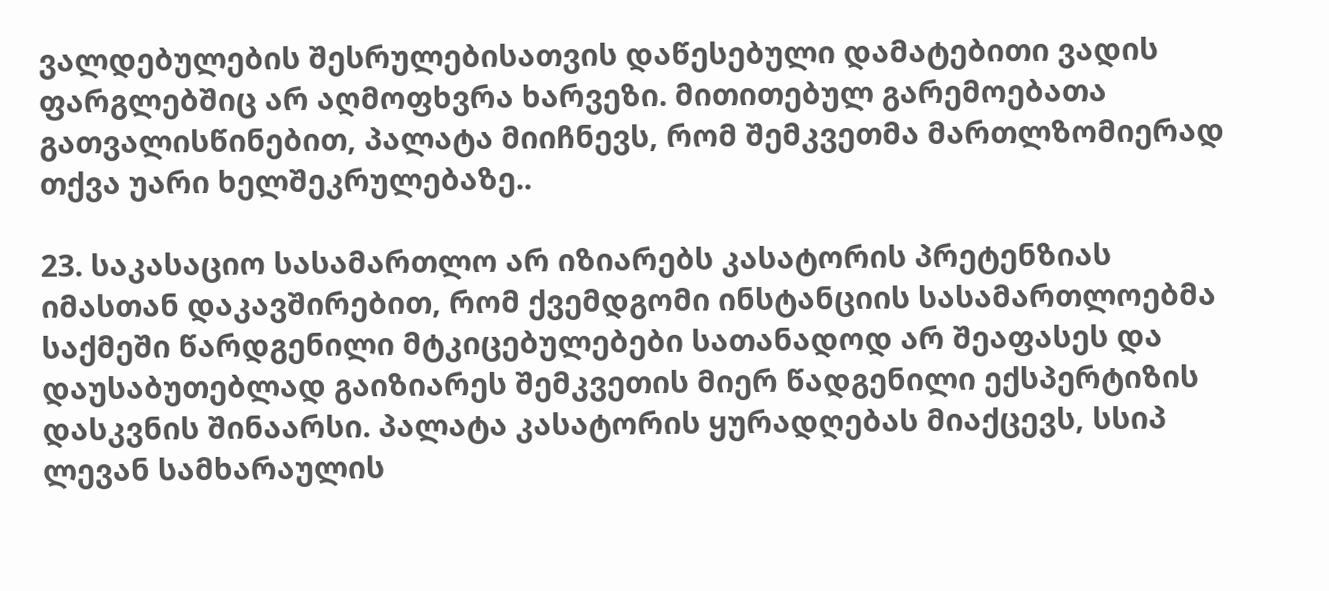ვალდებულების შესრულებისათვის დაწესებული დამატებითი ვადის ფარგლებშიც არ აღმოფხვრა ხარვეზი. მითითებულ გარემოებათა გათვალისწინებით, პალატა მიიჩნევს, რომ შემკვეთმა მართლზომიერად თქვა უარი ხელშეკრულებაზე..

23. საკასაციო სასამართლო არ იზიარებს კასატორის პრეტენზიას იმასთან დაკავშირებით, რომ ქვემდგომი ინსტანციის სასამართლოებმა საქმეში წარდგენილი მტკიცებულებები სათანადოდ არ შეაფასეს და დაუსაბუთებლად გაიზიარეს შემკვეთის მიერ წადგენილი ექსპერტიზის დასკვნის შინაარსი. პალატა კასატორის ყურადღებას მიაქცევს, სსიპ ლევან სამხარაულის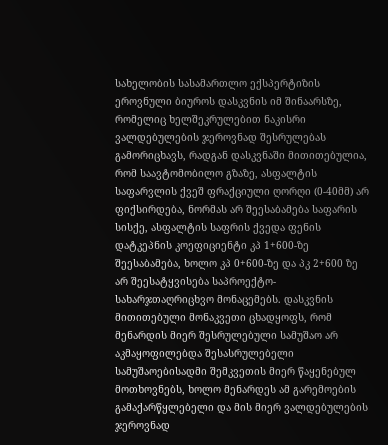სახელობის სასამართლო ექსპერტიზის ეროვნული ბიუროს დასკვნის იმ შინაარსზე, რომელიც ხელშეკრულებით ნაკისრი ვალდებულების ჯეროვნად შესრულებას გამორიცხავს, რადგან დასკვნაში მითითებულია, რომ საავტომობილო გზაზე, ასფალტის საფარვლის ქვეშ ფრაქციული ღორღი (0-40მმ) არ ფიქსირდება, ნორმას არ შეესაბამება საფარის სისქე, ასფალტის საფრის ქვედა ფენის დატკეპნის კოეფიციენტი კპ 1+600-ზე შეესაბამება, ხოლო კპ 0+600-ზე და პკ 2+600 ზე არ შეესატყვისება საპროექტო-სახარჯთაღრიცხვო მონაცემებს. დასკვნის მითითებული მონაკვეთი ცხადყოფს, რომ მენარდის მიერ შესრულებული სამუშაო არ აკმაყოფილებდა შესასრულებელი სამუშაოებისადმი შემკვეთის მიერ წაყენებულ მოთხოვნებს, ხოლო მენარდეს ამ გარემოების გამაქარწყლებელი და მის მიერ ვალდებულების ჯეროვნად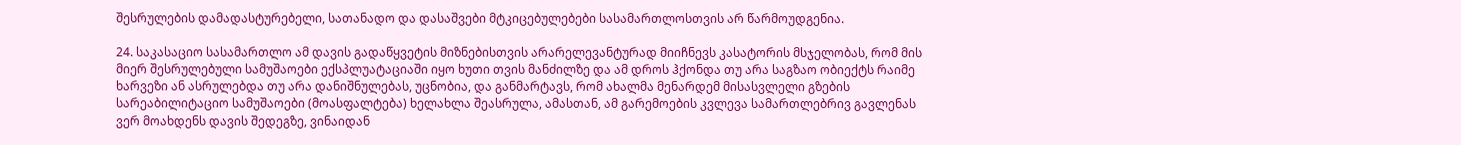შესრულების დამადასტურებელი, სათანადო და დასაშვები მტკიცებულებები სასამართლოსთვის არ წარმოუდგენია.

24. საკასაციო სასამართლო ამ დავის გადაწყვეტის მიზნებისთვის არარელევანტურად მიიჩნევს კასატორის მსჯელობას, რომ მის მიერ შესრულებული სამუშაოები ექსპლუატაციაში იყო ხუთი თვის მანძილზე და ამ დროს ჰქონდა თუ არა საგზაო ობიექტს რაიმე ხარვეზი ან ასრულებდა თუ არა დანიშნულებას, უცნობია, და განმარტავს, რომ ახალმა მენარდემ მისასვლელი გზების სარეაბილიტაციო სამუშაოები (მოასფალტება) ხელახლა შეასრულა, ამასთან, ამ გარემოების კვლევა სამართლებრივ გავლენას ვერ მოახდენს დავის შედეგზე, ვინაიდან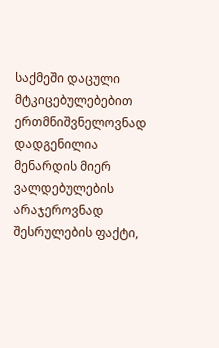საქმეში დაცული მტკიცებულებებით ერთმნიშვნელოვნად დადგენილია მენარდის მიერ ვალდებულების არაჯეროვნად შესრულების ფაქტი,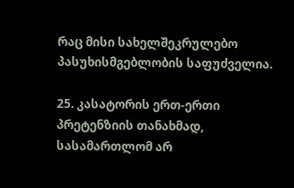რაც მისი სახელშეკრულებო პასუხისმგებლობის საფუძველია.

25. კასატორის ერთ-ერთი პრეტენზიის თანახმად, სასამართლომ არ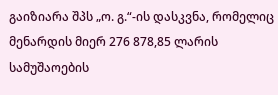გაიზიარა შპს „ო. გ.“-ის დასკვნა, რომელიც მენარდის მიერ 276 878,85 ლარის სამუშაოების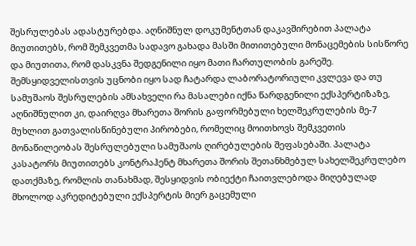შესრულებას ადასტურებდა. აღნიშნულ დოკუმენტთან დაკავშირებით პალატა მიუთითებს, რომ შემკვეთმა სადავო გახადა მასში მითითებული მონაცემების სისწორე და მიუთითა, რომ დასკვნა შედგენილი იყო მათი ჩართულობის გარეშე. შემსყიდველისთვის უცნობი იყო სად ჩატარდა ლაბორატორიული კვლევა და თუ სამუშაოს შესრულების ამსახველი რა მასალები იქნა წარდგენილი ექსპერტიზაზე, აღნიშნულით კი, დაირღვა მხარეთა შორის გაფორმებული ხელშეკრულების მე-7 მუხლით გათვალისწინებული პირობები, რომელიც მოითხოვს შემკვეთის მონაწილეობას შესრულებული სამუშაოს ღირებულების შეფასებაში. პალატა კასატორს მიუთითებს კონტრაჰენტ მხარეთა შორის შეთანხმებულ სახელშეკრულებო დათქმაზე, რომლის თანახმად, შესყიდვის ობიექტი ჩაითვლებოდა მიღებულად მხოლოდ აკრედიტებული ექსპერტის მიერ გაცემული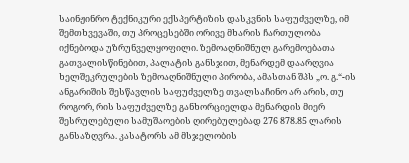საინჟინრო ტექნიკური ექსპერტიზის დასკვნის საფუძველზე, იმ შემთხვევაში, თუ პროცესებში ორივე მხარის ჩართულობა იქნებოდა უზრუნველყოფილი. ზემოაღნიშნულ გარემოებათა გათვალისწინებით, პალატის განსჯით, მენარდემ დაარღვია ხელშეკრულების ზემოაღნიშნული პირობა, ამასთან შპს „ო. გ.“-ის ანგარიშის შესწავლის საფუძველზე თვალსაჩინო არ არის, თუ როგორ, რის საფუძველზე განხორციელდა მენარდის მიერ შესრულებული სამუშაოების ღირებულებად 276 878.85 ლარის განსაზღვრა. კასატორს ამ მსჯელობის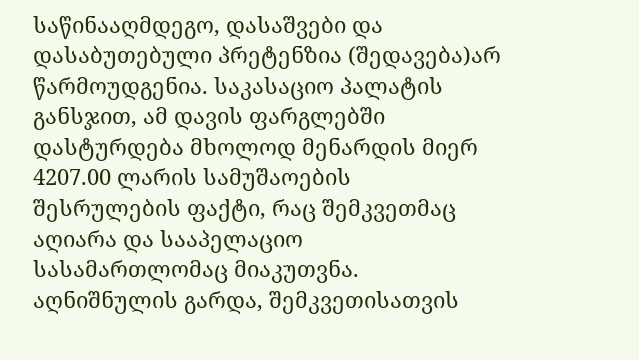საწინააღმდეგო, დასაშვები და დასაბუთებული პრეტენზია (შედავება)არ წარმოუდგენია. საკასაციო პალატის განსჯით, ამ დავის ფარგლებში დასტურდება მხოლოდ მენარდის მიერ 4207.00 ლარის სამუშაოების შესრულების ფაქტი, რაც შემკვეთმაც აღიარა და სააპელაციო სასამართლომაც მიაკუთვნა. აღნიშნულის გარდა, შემკვეთისათვის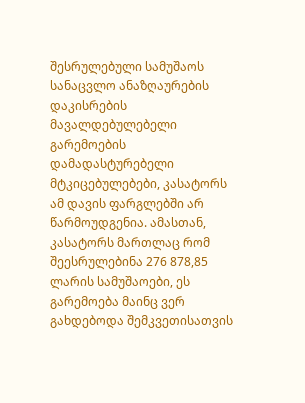შესრულებული სამუშაოს სანაცვლო ანაზღაურების დაკისრების მავალდებულებელი გარემოების დამადასტურებელი მტკიცებულებები, კასატორს ამ დავის ფარგლებში არ წარმოუდგენია. ამასთან, კასატორს მართლაც რომ შეესრულებინა 276 878,85 ლარის სამუშაოები, ეს გარემოება მაინც ვერ გახდებოდა შემკვეთისათვის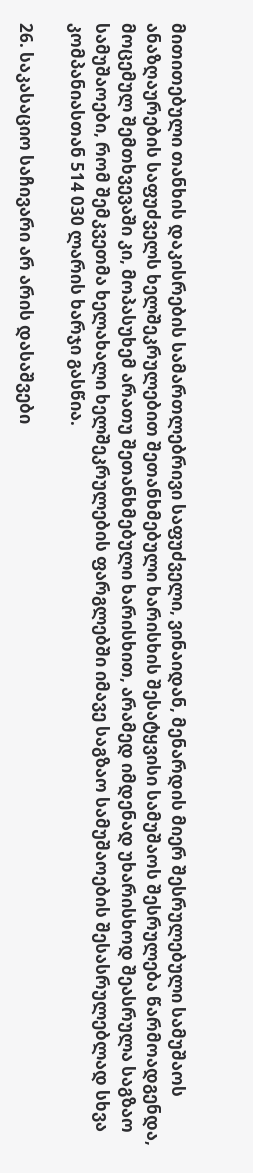მითითებული თანხის დაკისრების სამართლებრივი საფუძველი, ვინაიდან, მენარდის მიერ შესრულებული სამუშაოს ანაზღაურების საფუძველს ხელშეკრულებით შეთანხმებული ხარისხის შესატყვისი სამუშაოს შესრულება წარმოადგენდა, მოცემულ შემთხვევაში კი, მოპასუხემ არათუ შეთანხმებული ხარისხით, არამედ იმდენად უხარისხოდ შეასრულა საგზაო სამუშაოები, რომ შემკვეთმა ხელახალი ხელშეკრულების ფარგლებში იმავე საგზაო სამუშაოების შესასრულებლად სხვა კომპანიასთან 514 030 ლარის ხარჯი გასწია.

26. საკასაციო საჩივარი არ არის დასაშვები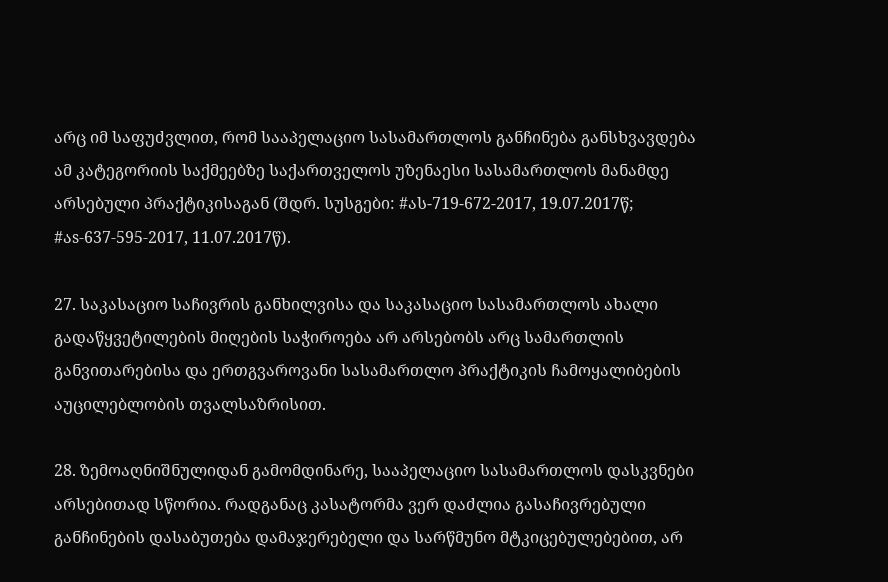არც იმ საფუძვლით, რომ სააპელაციო სასამართლოს განჩინება განსხვავდება ამ კატეგორიის საქმეებზე საქართველოს უზენაესი სასამართლოს მანამდე არსებული პრაქტიკისაგან (შდრ. სუსგები: #ას-719-672-2017, 19.07.2017წ; #აs-637-595-2017, 11.07.2017წ).

27. საკასაციო საჩივრის განხილვისა და საკასაციო სასამართლოს ახალი გადაწყვეტილების მიღების საჭიროება არ არსებობს არც სამართლის განვითარებისა და ერთგვაროვანი სასამართლო პრაქტიკის ჩამოყალიბების აუცილებლობის თვალსაზრისით.

28. ზემოაღნიშნულიდან გამომდინარე, სააპელაციო სასამართლოს დასკვნები არსებითად სწორია. რადგანაც კასატორმა ვერ დაძლია გასაჩივრებული განჩინების დასაბუთება დამაჯერებელი და სარწმუნო მტკიცებულებებით, არ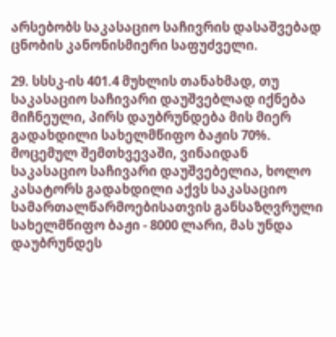არსებობს საკასაციო საჩივრის დასაშვებად ცნობის კანონისმიერი საფუძველი.

29. სსსკ-ის 401.4 მუხლის თანახმად, თუ საკასაციო საჩივარი დაუშვებლად იქნება მიჩნეული, პირს დაუბრუნდება მის მიერ გადახდილი სახელმწიფო ბაჟის 70%. მოცემულ შემთხვევაში, ვინაიდან საკასაციო საჩივარი დაუშვებელია, ხოლო კასატორს გადახდილი აქვს საკასაციო სამართალწარმოებისათვის განსაზღვრული სახელმწიფო ბაჟი - 8000 ლარი, მას უნდა დაუბრუნდეს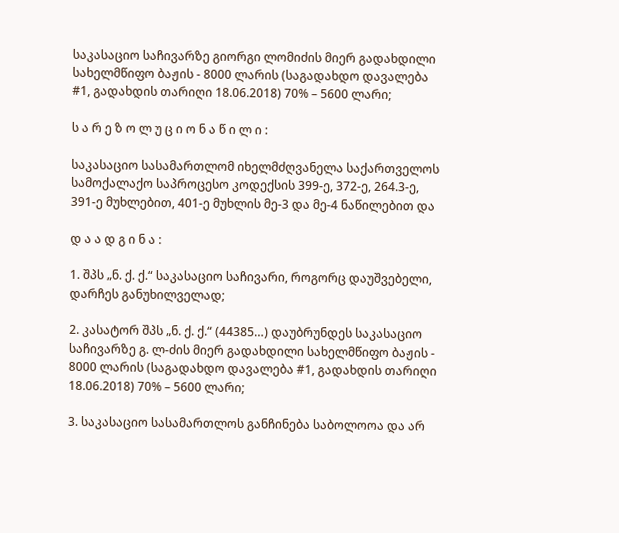საკასაციო საჩივარზე გიორგი ლომიძის მიერ გადახდილი სახელმწიფო ბაჟის - 8000 ლარის (საგადახდო დავალება #1, გადახდის თარიღი 18.06.2018) 70% – 5600 ლარი;

ს ა რ ე ზ ო ლ უ ც ი ო ნ ა წ ი ლ ი :

საკასაციო სასამართლომ იხელმძღვანელა საქართველოს სამოქალაქო საპროცესო კოდექსის 399-ე, 372-ე, 264.3-ე, 391-ე მუხლებით, 401-ე მუხლის მე-3 და მე-4 ნაწილებით და

დ ა ა დ გ ი ნ ა :

1. შპს „ნ. ქ. ქ.“ საკასაციო საჩივარი, როგორც დაუშვებელი, დარჩეს განუხილველად;

2. კასატორ შპს „ნ. ქ. ქ.“ (44385…) დაუბრუნდეს საკასაციო საჩივარზე გ. ლ-ძის მიერ გადახდილი სახელმწიფო ბაჟის - 8000 ლარის (საგადახდო დავალება #1, გადახდის თარიღი 18.06.2018) 70% – 5600 ლარი;

3. საკასაციო სასამართლოს განჩინება საბოლოოა და არ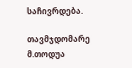საჩივრდება.

თავმჯდომარე მ.თოდუა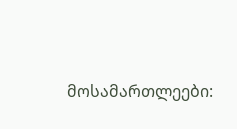მოსამართლეები: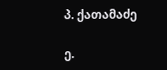პ. ქათამაძე

ე.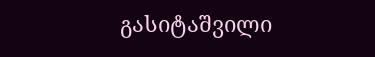გასიტაშვილი